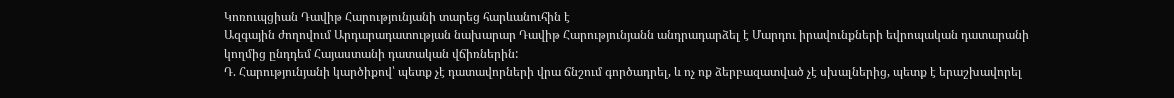Կոռուպցիան Դավիթ Հարությունյանի տարեց հարևանուհին է
Ազգային ժողովում Արդարադատության նախարար Դավիթ Հարությունյանն անդրադարձել է Մարդու իրավունքների եվրոպական դատարանի կողմից ընդդեմ Հայաստանի դատական վճիռներին:
Դ. Հարությունյանի կարծիքով՝ պետք չէ դատավորների վրա ճնշում գործադրել, և ոչ ոք ձերբազատված չէ սխալներից, պետք է երաշխավորել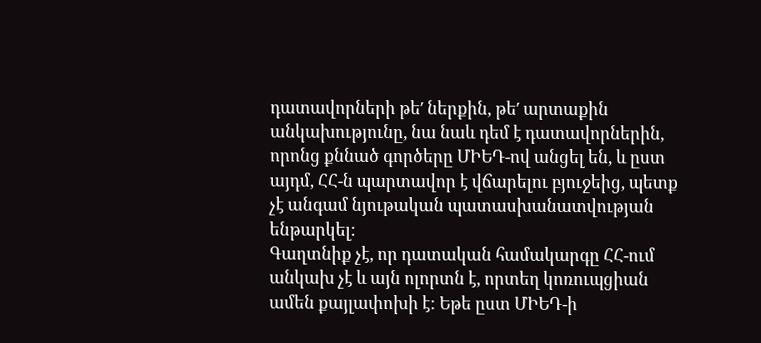դատավորների թե′ ներքին, թե′ արտաքին անկախությունը, նա նաև դեմ է դատավորներին, որոնց քննած գործերը ՄԻԵԴ-ով անցել են, և ըստ այդմ, ՀՀ-ն պարտավոր է վճարելու բյուջեից, պետք չէ անգամ նյութական պատասխանատվության ենթարկել:
Գաղտնիք չէ, որ դատական համակարգը ՀՀ-ում անկախ չէ և այն ոլորտն է, որտեղ կոռուպցիան ամեն քայլափոխի է: Եթե ըստ ՄԻԵԴ-ի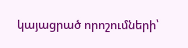կայացրած որոշումների՝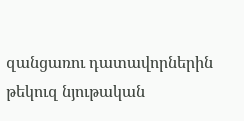զանցառու դատավորներին թեկուզ նյութական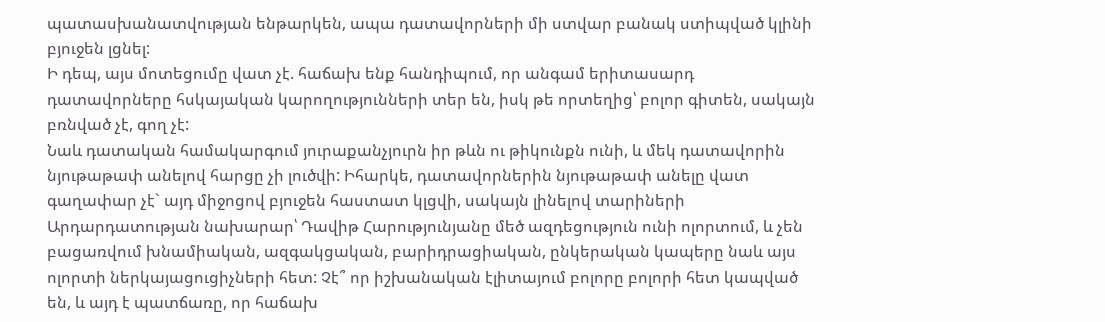պատասխանատվության ենթարկեն, ապա դատավորների մի ստվար բանակ ստիպված կլինի բյուջեն լցնել:
Ի դեպ, այս մոտեցումը վատ չէ. հաճախ ենք հանդիպում, որ անգամ երիտասարդ դատավորները հսկայական կարողությունների տեր են, իսկ թե որտեղից՝ բոլոր գիտեն, սակայն բռնված չէ, գող չէ:
Նաև դատական համակարգում յուրաքանչյուրն իր թևն ու թիկունքն ունի, և մեկ դատավորին նյութաթափ անելով հարցը չի լուծվի: Իհարկե, դատավորներին նյութաթափ անելը վատ գաղափար չէ` այդ միջոցով բյուջեն հաստատ կլցվի, սակայն լինելով տարիների Արդարդատության նախարար՝ Դավիթ Հարությունյանը մեծ ազդեցություն ունի ոլորտում, և չեն բացառվում խնամիական, ազգակցական, բարիդրացիական, ընկերական կապերը նաև այս ոլորտի ներկայացուցիչների հետ: Չէ՞ որ իշխանական էլիտայում բոլորը բոլորի հետ կապված են, և այդ է պատճառը, որ հաճախ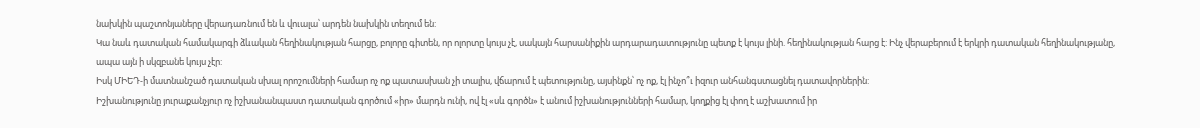նախկին պաշտոնյաները վերադառնում են և վուալա՝ արդեն նախկին տեղում են:
Կա նաև դատական համակարգի ձևական հեղինակության հարցը, բոլորը գիտեն, որ ոլորտը կույս չէ, սակայն հարսանիքին արդարադատությունը պետք է կույս լինի. հեղինակության հարց է: Ինչ վերաբերում է երկրի դատական հեղինակությանը, ապա այն ի սկզբանե կույս չէր:
Իսկ ՄԻԵԴ-ի մատնանշած դատական սխալ որոշումների համար ոչ ոք պատասխան չի տալիս, վճարում է պետությունը, այսինքն՝ ոչ ոք, էլ ինչո՞ւ իզուր անհանգստացնել դատավորներին:
Իշխանությունը յուրաքանչյուր ոչ իշխանանպաստ դատական գործում «իր» մարդն ունի, ով էլ «սև գործն» է անում իշխանությունների համար, կողքից էլ փող է աշխատում իր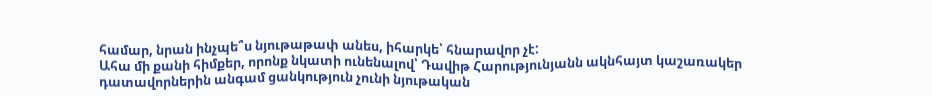համար, նրան ինչպե՞ս նյութաթափ անես, իհարկե՝ հնարավոր չէ:
Ահա մի քանի հիմքեր, որոնք նկատի ունենալով՝ Դավիթ Հարությունյանն ակնհայտ կաշառակեր դատավորներին անգամ ցանկություն չունի նյութական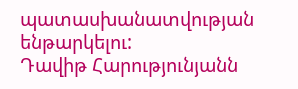պատասխանատվության ենթարկելու:
Դավիթ Հարությունյանն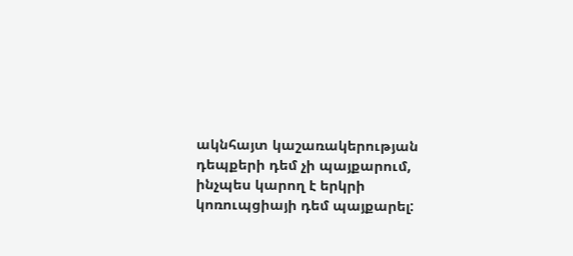ակնհայտ կաշառակերության դեպքերի դեմ չի պայքարում, ինչպես կարող է երկրի կոռուպցիայի դեմ պայքարել: